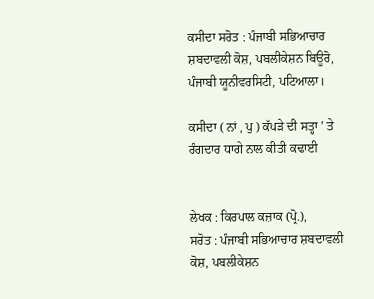ਕਸੀਦਾ ਸਰੋਤ : ਪੰਜਾਬੀ ਸਭਿਆਚਾਰ ਸ਼ਬਦਾਵਲੀ ਕੋਸ਼, ਪਬਲੀਕੇਸ਼ਨ ਬਿਊਰੋ, ਪੰਜਾਬੀ ਯੂਨੀਵਰਸਿਟੀ, ਪਟਿਆਲਾ।

ਕਸੀਦਾ ( ਨਾਂ , ਪੁ ) ਕੱਪੜੇ ਦੀ ਸਤ੍ਹਾ ’ ਤੇ ਰੰਗਦਾਰ ਧਾਗੇ ਨਾਲ ਕੀਤੀ ਕਢਾਈ


ਲੇਖਕ : ਕਿਰਪਾਲ ਕਜ਼ਾਕ (ਪ੍ਰੋ.),
ਸਰੋਤ : ਪੰਜਾਬੀ ਸਭਿਆਚਾਰ ਸ਼ਬਦਾਵਲੀ ਕੋਸ਼, ਪਬਲੀਕੇਸ਼ਨ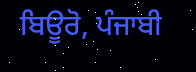ਬਿਊਰੋ, ਪੰਜਾਬੀ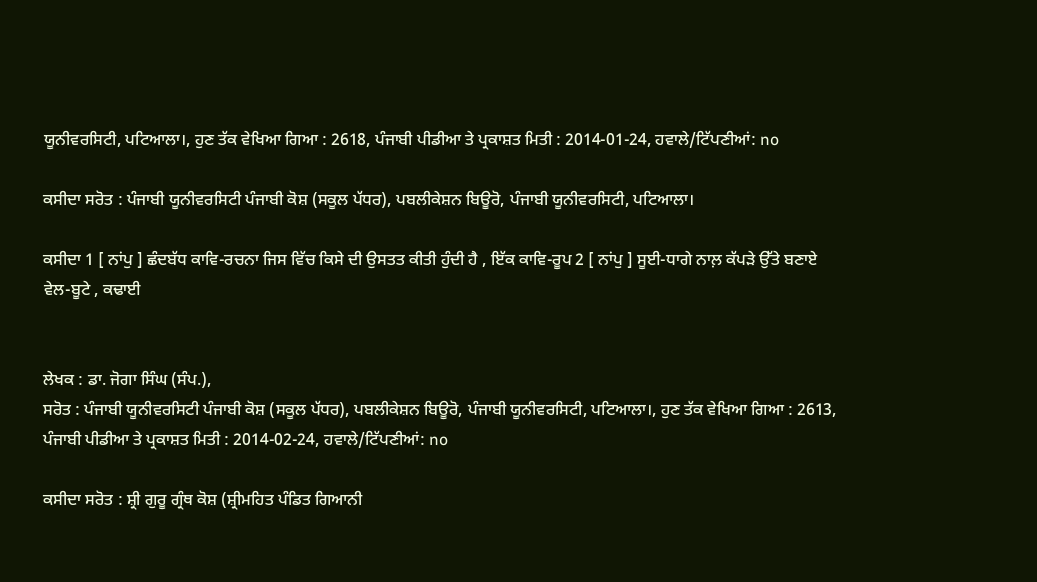ਯੂਨੀਵਰਸਿਟੀ, ਪਟਿਆਲਾ।, ਹੁਣ ਤੱਕ ਵੇਖਿਆ ਗਿਆ : 2618, ਪੰਜਾਬੀ ਪੀਡੀਆ ਤੇ ਪ੍ਰਕਾਸ਼ਤ ਮਿਤੀ : 2014-01-24, ਹਵਾਲੇ/ਟਿੱਪਣੀਆਂ: no

ਕਸੀਦਾ ਸਰੋਤ : ਪੰਜਾਬੀ ਯੂਨੀਵਰਸਿਟੀ ਪੰਜਾਬੀ ਕੋਸ਼ (ਸਕੂਲ ਪੱਧਰ), ਪਬਲੀਕੇਸ਼ਨ ਬਿਊਰੋ, ਪੰਜਾਬੀ ਯੂਨੀਵਰਸਿਟੀ, ਪਟਿਆਲਾ।

ਕਸੀਦਾ 1 [ ਨਾਂਪੁ ] ਛੰਦਬੱਧ ਕਾਵਿ-ਰਚਨਾ ਜਿਸ ਵਿੱਚ ਕਿਸੇ ਦੀ ਉਸਤਤ ਕੀਤੀ ਹੁੰਦੀ ਹੈ , ਇੱਕ ਕਾਵਿ-ਰੂਪ 2 [ ਨਾਂਪੁ ] ਸੂਈ-ਧਾਗੇ ਨਾਲ਼ ਕੱਪੜੇ ਉੱਤੇ ਬਣਾਏ ਵੇਲ-ਬੂਟੇ , ਕਢਾਈ


ਲੇਖਕ : ਡਾ. ਜੋਗਾ ਸਿੰਘ (ਸੰਪ.),
ਸਰੋਤ : ਪੰਜਾਬੀ ਯੂਨੀਵਰਸਿਟੀ ਪੰਜਾਬੀ ਕੋਸ਼ (ਸਕੂਲ ਪੱਧਰ), ਪਬਲੀਕੇਸ਼ਨ ਬਿਊਰੋ, ਪੰਜਾਬੀ ਯੂਨੀਵਰਸਿਟੀ, ਪਟਿਆਲਾ।, ਹੁਣ ਤੱਕ ਵੇਖਿਆ ਗਿਆ : 2613, ਪੰਜਾਬੀ ਪੀਡੀਆ ਤੇ ਪ੍ਰਕਾਸ਼ਤ ਮਿਤੀ : 2014-02-24, ਹਵਾਲੇ/ਟਿੱਪਣੀਆਂ: no

ਕਸੀਦਾ ਸਰੋਤ : ਸ਼੍ਰੀ ਗੁਰੂ ਗ੍ਰੰਥ ਕੋਸ਼ (ਸ਼੍ਰੀਮਹਿਤ ਪੰਡਿਤ ਗਿਆਨੀ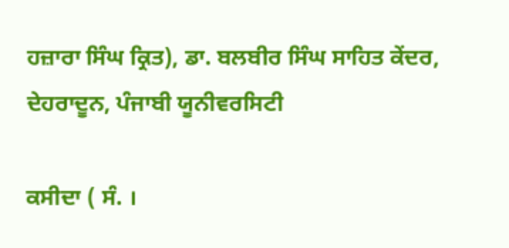ਹਜ਼ਾਰਾ ਸਿੰਘ ਕ੍ਰਿਤ), ਡਾ. ਬਲਬੀਰ ਸਿੰਘ ਸਾਹਿਤ ਕੇਂਦਰ, ਦੇਹਰਾਦੂਨ, ਪੰਜਾਬੀ ਯੂਨੀਵਰਸਿਟੀ

ਕਸੀਦਾ ( ਸੰ. ।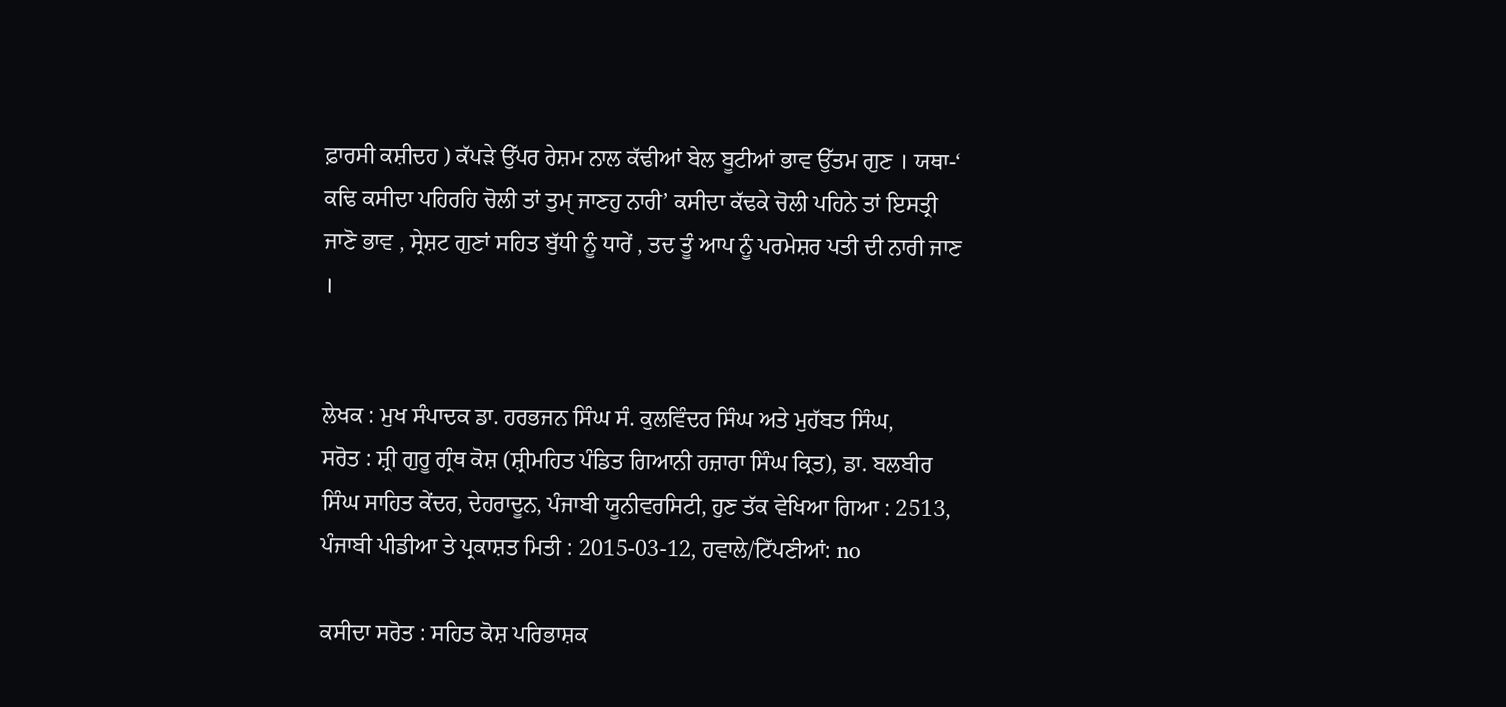ਫ਼ਾਰਸੀ ਕਸ਼ੀਦਹ ) ਕੱਪੜੇ ਉੱਪਰ ਰੇਸ਼ਮ ਨਾਲ ਕੱਢੀਆਂ ਬੇਲ ਬੂਟੀਆਂ ਭਾਵ ਉੱਤਮ ਗੁਣ । ਯਥਾ-‘ ਕਢਿ ਕਸੀਦਾ ਪਹਿਰਹਿ ਚੋਲੀ ਤਾਂ ਤੁਮੑ ਜਾਣਹੁ ਨਾਰੀ’ ਕਸੀਦਾ ਕੱਢਕੇ ਚੋਲੀ ਪਹਿਨੇ ਤਾਂ ਇਸਤ੍ਰੀ ਜਾਣੋ ਭਾਵ , ਸ੍ਰੇਸ਼ਟ ਗੁਣਾਂ ਸਹਿਤ ਬੁੱਧੀ ਨੂੰ ਧਾਰੇਂ , ਤਦ ਤੂੰ ਆਪ ਨੂੰ ਪਰਮੇਸ਼ਰ ਪਤੀ ਦੀ ਨਾਰੀ ਜਾਣ ।


ਲੇਖਕ : ਮੁਖ ਸੰਪਾਦਕ ਡਾ. ਹਰਭਜਨ ਸਿੰਘ ਸੰ. ਕੁਲਵਿੰਦਰ ਸਿੰਘ ਅਤੇ ਮੁਹੱਬਤ ਸਿੰਘ,
ਸਰੋਤ : ਸ਼੍ਰੀ ਗੁਰੂ ਗ੍ਰੰਥ ਕੋਸ਼ (ਸ਼੍ਰੀਮਹਿਤ ਪੰਡਿਤ ਗਿਆਨੀ ਹਜ਼ਾਰਾ ਸਿੰਘ ਕ੍ਰਿਤ), ਡਾ. ਬਲਬੀਰ ਸਿੰਘ ਸਾਹਿਤ ਕੇਂਦਰ, ਦੇਹਰਾਦੂਨ, ਪੰਜਾਬੀ ਯੂਨੀਵਰਸਿਟੀ, ਹੁਣ ਤੱਕ ਵੇਖਿਆ ਗਿਆ : 2513, ਪੰਜਾਬੀ ਪੀਡੀਆ ਤੇ ਪ੍ਰਕਾਸ਼ਤ ਮਿਤੀ : 2015-03-12, ਹਵਾਲੇ/ਟਿੱਪਣੀਆਂ: no

ਕਸੀਦਾ ਸਰੋਤ : ਸਹਿਤ ਕੋਸ਼ ਪਰਿਭਾਸ਼ਕ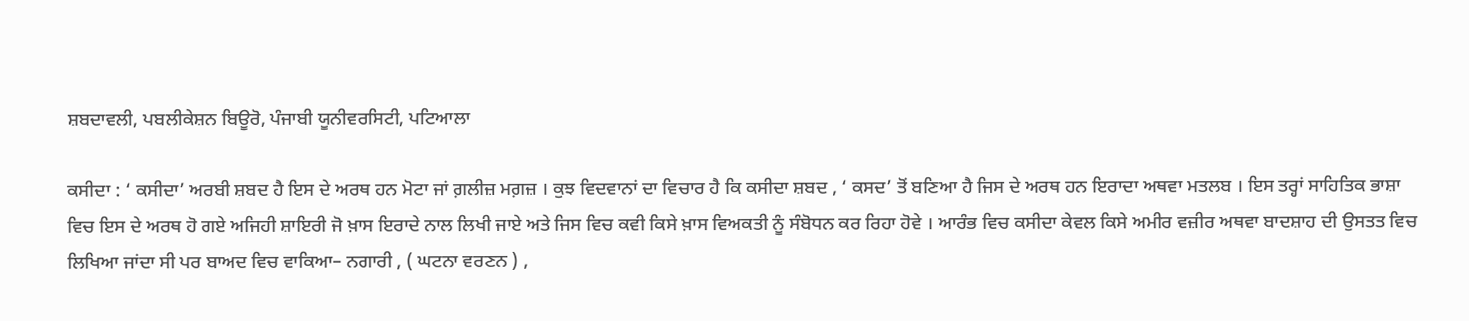ਸ਼ਬਦਾਵਲੀ, ਪਬਲੀਕੇਸ਼ਨ ਬਿਊਰੋ, ਪੰਜਾਬੀ ਯੂਨੀਵਰਸਿਟੀ, ਪਟਿਆਲਾ

ਕਸੀਦਾ : ‘ ਕਸੀਦਾ’ ਅਰਬੀ ਸ਼ਬਦ ਹੈ ਇਸ ਦੇ ਅਰਥ ਹਨ ਮੋਟਾ ਜਾਂ ਗ਼ਲੀਜ਼ ਮਗ਼ਜ਼ । ਕੁਝ ਵਿਦਵਾਨਾਂ ਦਾ ਵਿਚਾਰ ਹੈ ਕਿ ਕਸੀਦਾ ਸ਼ਬਦ , ‘ ਕਸਦ’ ਤੋਂ ਬਣਿਆ ਹੈ ਜਿਸ ਦੇ ਅਰਥ ਹਨ ਇਰਾਦਾ ਅਥਵਾ ਮਤਲਬ । ਇਸ ਤਰ੍ਹਾਂ ਸਾਹਿਤਿਕ ਭਾਸ਼ਾ ਵਿਚ ਇਸ ਦੇ ਅਰਥ ਹੋ ਗਏ ਅਜਿਹੀ ਸ਼ਾਇਰੀ ਜੋ ਖ਼ਾਸ ਇਰਾਦੇ ਨਾਲ ਲਿਖੀ ਜਾਏ ਅਤੇ ਜਿਸ ਵਿਚ ਕਵੀ ਕਿਸੇ ਖ਼ਾਸ ਵਿਅਕਤੀ ਨੂੰ ਸੰਬੋਧਨ ਕਰ ਰਿਹਾ ਹੋਵੇ । ਆਰੰਭ ਵਿਚ ਕਸੀਦਾ ਕੇਵਲ ਕਿਸੇ ਅਮੀਰ ਵਜ਼ੀਰ ਅਥਵਾ ਬਾਦਸ਼ਾਹ ਦੀ ਉਸਤਤ ਵਿਚ ਲਿਖਿਆ ਜਾਂਦਾ ਸੀ ਪਰ ਬਾਅਦ ਵਿਚ ਵਾਕਿਆ– ਨਗਾਰੀ , ( ਘਟਨਾ ਵਰਣਨ ) ,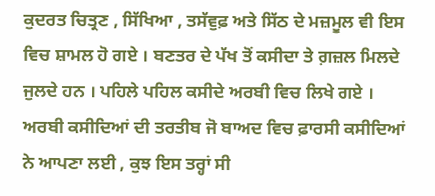ਕੁਦਰਤ ਚਿਤ੍ਰਣ , ਸਿੱਖਿਆ , ਤਸੱਵੁਫ਼ ਅਤੇ ਸਿੱਠ ਦੇ ਮਜ਼ਮੂਲ ਵੀ ਇਸ ਵਿਚ ਸ਼ਾਮਲ ਹੋ ਗਏ । ਬਣਤਰ ਦੇ ਪੱਖ ਤੋਂ ਕਸੀਦਾ ਤੇ ਗ਼ਜ਼ਲ ਮਿਲਦੇ ਜੁਲਦੇ ਹਨ । ਪਹਿਲੇ ਪਹਿਲ ਕਸੀਦੇ ਅਰਬੀ ਵਿਚ ਲਿਖੇ ਗਏ । ਅਰਬੀ ਕਸੀਦਿਆਂ ਦੀ ਤਰਤੀਬ ਜੋ ਬਾਅਦ ਵਿਚ ਫ਼ਾਰਸੀ ਕਸੀਦਿਆਂ ਨੇ ਆਪਣਾ ਲਈ , ਕੁਝ ਇਸ ਤਰ੍ਹਾਂ ਸੀ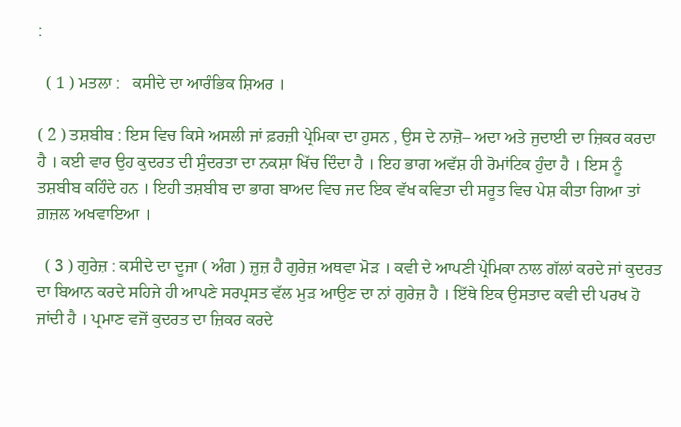:

  ( 1 ) ਮਤਲਾ :   ਕਸੀਦੇ ਦਾ ਆਰੰਭਿਕ ਸ਼ਿਅਰ ।

( 2 ) ਤਸ਼ਬੀਬ : ਇਸ ਵਿਚ ਕਿਸੇ ਅਸਲੀ ਜਾਂ ਫ਼ਰਜ਼ੀ ਪ੍ਰੇਮਿਕਾ ਦਾ ਹੁਸਨ , ਉਸ ਦੇ ਨਾਜ਼ੋ– ਅਦਾ ਅਤੇ ਜੁਦਾਈ ਦਾ ਜ਼ਿਕਰ ਕਰਦਾ ਹੈ । ਕਈ ਵਾਰ ਉਹ ਕੁਦਰਤ ਦੀ ਸੁੰਦਰਤਾ ਦਾ ਨਕਸ਼ਾ ਖਿੱਚ ਦਿੰਦਾ ਹੈ । ਇਹ ਭਾਗ ਅਵੱਸ਼ ਹੀ ਰੋਮਾਂਟਿਕ ਹੁੰਦਾ ਹੈ । ਇਸ ਨੂੰ ਤਸ਼ਬੀਬ ਕਹਿੰਦੇ ਹਨ । ਇਹੀ ਤਸ਼ਬੀਬ ਦਾ ਭਾਗ ਬਾਅਦ ਵਿਚ ਜਦ ਇਕ ਵੱਖ ਕਵਿਤਾ ਦੀ ਸਰੂਤ ਵਿਚ ਪੇਸ਼ ਕੀਤਾ ਗਿਆ ਤਾਂ ਗ਼ਜ਼ਲ ਅਖਵਾਇਆ ।

  ( 3 ) ਗੁਰੇਜ਼ : ਕਸੀਦੇ ਦਾ ਦੂਜਾ ( ਅੰਗ ) ਜ਼ੁਜ਼ ਹੈ ਗੁਰੇਜ਼ ਅਥਵਾ ਮੋੜ । ਕਵੀ ਦੇ ਆਪਣੀ ਪ੍ਰੇਮਿਕਾ ਨਾਲ ਗੱਲਾਂ ਕਰਦੇ ਜਾਂ ਕੁਦਰਤ ਦਾ ਬਿਆਨ ਕਰਦੇ ਸਹਿਜੇ ਹੀ ਆਪਣੇ ਸਰਪ੍ਰਸਤ ਵੱਲ ਮੁੜ ਆਉਣ ਦਾ ਨਾਂ ਗੁਰੇਜ਼ ਹੈ । ਇੱਥੇ ਇਕ ਉਸਤਾਦ ਕਵੀ ਦੀ ਪਰਖ ਹੋ ਜਾਂਦੀ ਹੈ । ਪ੍ਰਮਾਣ ਵਜੋਂ ਕੁਦਰਤ ਦਾ ਜ਼ਿਕਰ ਕਰਦੇ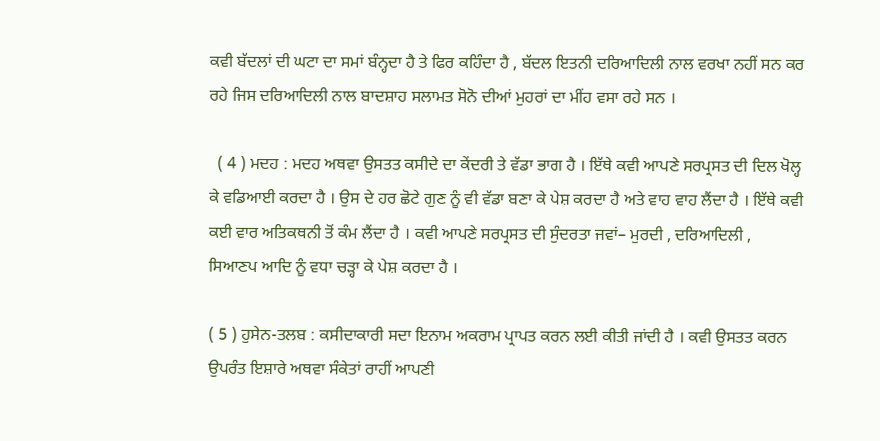ਕਵੀ ਬੱਦਲਾਂ ਦੀ ਘਟਾ ਦਾ ਸਮਾਂ ਬੰਨ੍ਹਦਾ ਹੈ ਤੇ ਫਿਰ ਕਹਿੰਦਾ ਹੈ , ਬੱਦਲ ਇਤਨੀ ਦਰਿਆਦਿਲੀ ਨਾਲ ਵਰਖਾ ਨਹੀਂ ਸਨ ਕਰ ਰਹੇ ਜਿਸ ਦਰਿਆਦਿਲੀ ਨਾਲ ਬਾਦਸ਼ਾਹ ਸਲਾਮਤ ਸੋਨੋ ਦੀਆਂ ਮੁਹਰਾਂ ਦਾ ਮੀਂਹ ਵਸਾ ਰਹੇ ਸਨ ।

  ( 4 ) ਮਦਹ : ਮਦਹ ਅਥਵਾ ਉਸਤਤ ਕਸੀਦੇ ਦਾ ਕੇਂਦਰੀ ਤੇ ਵੱਡਾ ਭਾਗ ਹੈ । ਇੱਥੇ ਕਵੀ ਆਪਣੇ ਸਰਪ੍ਰਸਤ ਦੀ ਦਿਲ ਖੋਲ੍ਹ ਕੇ ਵਡਿਆਈ ਕਰਦਾ ਹੈ । ਉਸ ਦੇ ਹਰ ਛੋਟੇ ਗੁਣ ਨੂੰ ਵੀ ਵੱਡਾ ਬਣਾ ਕੇ ਪੇਸ਼ ਕਰਦਾ ਹੈ ਅਤੇ ਵਾਹ ਵਾਹ ਲੈਂਦਾ ਹੈ । ਇੱਥੇ ਕਵੀ ਕਈ ਵਾਰ ਅਤਿਕਥਨੀ ਤੋਂ ਕੰਮ ਲੈਂਦਾ ਹੈ । ਕਵੀ ਆਪਣੇ ਸਰਪ੍ਰਸਤ ਦੀ ਸੁੰਦਰਤਾ ਜਵਾਂ– ਮੁਰਦੀ , ਦਰਿਆਦਿਲੀ , ਸਿਆਣਪ ਆਦਿ ਨੂੰ ਵਧਾ ਚੜ੍ਹਾ ਕੇ ਪੇਸ਼ ਕਰਦਾ ਹੈ ।

( 5 ) ਹੁਸੇਨ-ਤਲਬ : ਕਸੀਦਾਕਾਰੀ ਸਦਾ ਇਨਾਮ ਅਕਰਾਮ ਪ੍ਰਾਪਤ ਕਰਨ ਲਈ ਕੀਤੀ ਜਾਂਦੀ ਹੈ । ਕਵੀ ਉਸਤਤ ਕਰਨ ਉਪਰੰਤ ਇਸ਼ਾਰੇ ਅਥਵਾ ਸੰਕੇਤਾਂ ਰਾਹੀਂ ਆਪਣੀ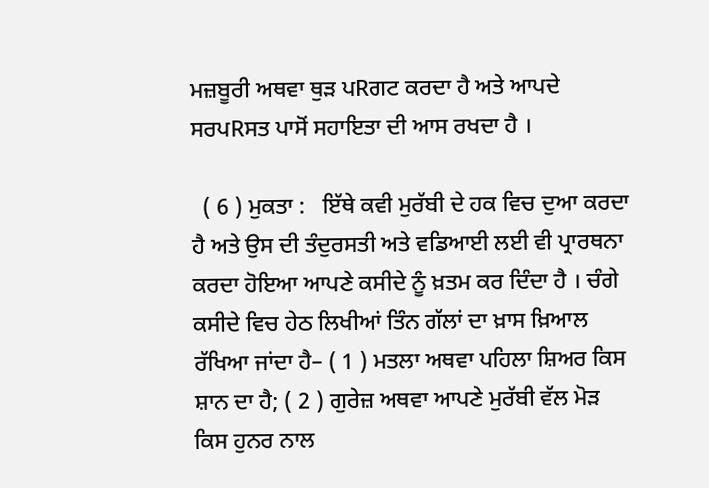ਮਜ਼ਬੂਰੀ ਅਥਵਾ ਥੁੜ ਪRਗਟ ਕਰਦਾ ਹੈ ਅਤੇ ਆਪਦੇ ਸਰਪRਸਤ ਪਾਸੋਂ ਸਹਾਇਤਾ ਦੀ ਆਸ ਰਖਦਾ ਹੈ ।

  ( 6 ) ਮੁਕਤਾ :   ਇੱਥੇ ਕਵੀ ਮੁਰੱਬੀ ਦੇ ਹਕ ਵਿਚ ਦੁਆ ਕਰਦਾ ਹੈ ਅਤੇ ਉਸ ਦੀ ਤੰਦੁਰਸਤੀ ਅਤੇ ਵਡਿਆਈ ਲਈ ਵੀ ਪ੍ਰਾਰਥਨਾ ਕਰਦਾ ਹੋਇਆ ਆਪਣੇ ਕਸੀਦੇ ਨੂੰ ਖ਼ਤਮ ਕਰ ਦਿੰਦਾ ਹੈ । ਚੰਗੇ ਕਸੀਦੇ ਵਿਚ ਹੇਠ ਲਿਖੀਆਂ ਤਿੰਨ ਗੱਲਾਂ ਦਾ ਖ਼ਾਸ ਖ਼ਿਆਲ ਰੱਖਿਆ ਜਾਂਦਾ ਹੈ– ( 1 ) ਮਤਲਾ ਅਥਵਾ ਪਹਿਲਾ ਸ਼ਿਅਰ ਕਿਸ ਸ਼ਾਨ ਦਾ ਹੈ; ( 2 ) ਗੁਰੇਜ਼ ਅਥਵਾ ਆਪਣੇ ਮੁਰੱਬੀ ਵੱਲ ਮੋੜ ਕਿਸ ਹੁਨਰ ਨਾਲ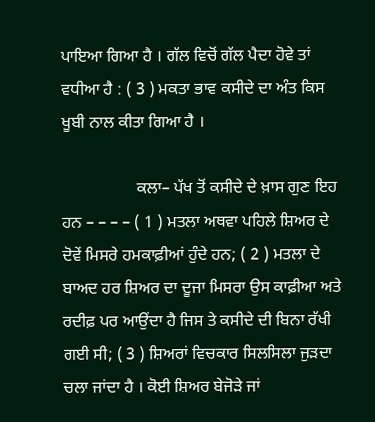ਪਾਇਆ ਗਿਆ ਹੈ । ਗੱਲ ਵਿਚੋਂ ਗੱਲ ਪੈਦਾ ਹੋਵੇ ਤਾਂ ਵਧੀਆ ਹੈ : ( 3 ) ਮਕਤਾ ਭਾਵ ਕਸੀਦੇ ਦਾ ਅੰਤ ਕਿਸ ਖੂਬੀ ਨਾਲ ਕੀਤਾ ਗਿਆ ਹੈ ।

                  ਕਲਾ– ਪੱਖ ਤੋਂ ਕਸੀਦੇ ਦੇ ਖ਼ਾਸ ਗੁਣ ਇਹ ਹਨ – – – – ( 1 ) ਮਤਲਾ ਅਥਵਾ ਪਹਿਲੇ ਸ਼ਿਅਰ ਦੇ ਦੋਵੇਂ ਮਿਸਰੇ ਹਮਕਾਫ਼ੀਆਂ ਹੁੰਦੇ ਹਨ; ( 2 ) ਮਤਲਾ ਦੇ ਬਾਅਦ ਹਰ ਸ਼ਿਅਰ ਦਾ ਦੂਜਾ ਮਿਸਰਾ ਉਸ ਕਾਫ਼ੀਆ ਅਤੇ ਰਦੀਫ਼ ਪਰ ਆਉਂਦਾ ਹੈ ਜਿਸ ਤੇ ਕਸੀਦੇ ਦੀ ਬਿਨਾ ਰੱਖੀ ਗਈ ਸੀ; ( 3 ) ਸ਼ਿਅਰਾਂ ਵਿਚਕਾਰ ਸਿਲਸਿਲਾ ਜੁੜਦਾ ਚਲਾ ਜਾਂਦਾ ਹੈ । ਕੋਈ ਸ਼ਿਅਰ ਬੇਜੋੜੇ ਜਾਂ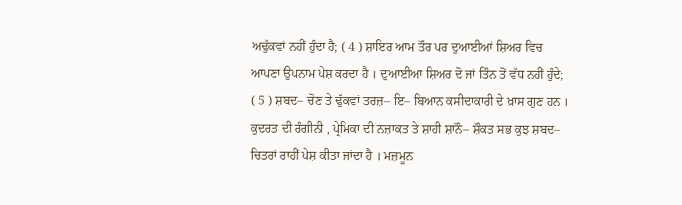ਅਢੁੱਕਵਾਂ ਨਹੀਂ ਹੁੰਦਾ ਹੈ; ( 4 ) ਸ਼ਾਇਰ ਆਮ ਤੌਰ ਪਰ ਦੁਆਈਆਂ ਸ਼ਿਅਰ ਵਿਚ ਆਪਣਾ ਉਪਨਾਮ ਪੇਸ਼ ਕਰਦਾ ਹੈ । ਦੁਆਈਆ ਸ਼ਿਅਰ ਦੋ ਜਾਂ ਤਿੰਨ ਤੋਂ ਵੱਧ ਨਹੀਂ ਹੁੰਦੇ; ( 5 ) ਸ਼ਬਦ– ਚੋਣ ਤੇ ਢੁੱਕਵਾਂ ਤਰਜ਼– ਇ– ਬਿਆਨ ਕਸੀਦਾਕਾਰੀ ਦੇ ਖ਼ਾਸ ਗੁਣ ਹਨ । ਕੁਦਰਤ ਦੀ ਰੰਗੀਨੀ , ਪ੍ਰੇਮਿਕਾ ਦੀ ਨਜ਼ਾਕਤ ਤੇ ਸ਼ਾਹੀ ਸ਼ਾਨੌ– ਸ਼ੌਕਤ ਸਭ ਕੁਝ ਸ਼ਬਦ– ਚਿਤਰਾਂ ਰਾਹੀਂ ਪੇਸ਼ ਕੀਤਾ ਜਾਂਦਾ ਹੈ । ਮਜ਼ਮੂਨ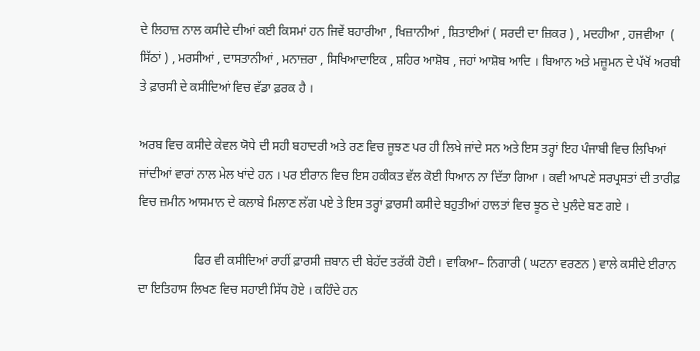ਦੇ ਲਿਹਾਜ਼ ਨਾਲ ਕਸੀਦੇ ਦੀਆਂ ਕਈ ਕਿਸਮਾਂ ਹਨ ਜਿਵੇਂ ਬਹਾਰੀਆ , ਖਿਜ਼ਾਨੀਆਂ , ਸ਼ਿਤਾਈਆਂ ( ਸਰਦੀ ਦਾ ਜ਼ਿਕਰ ) , ਮਦਹੀਆ , ਹਜਵੀਆ  ( ਸਿੱਠਾਂ ) , ਮਰਸੀਆਂ , ਦਾਸਤਾਨੀਆਂ , ਮਨਾਜ਼ਰਾ , ਸਿਖਿਆਦਾਇਕ , ਸ਼ਹਿਰ ਆਸ਼ੋਬ , ਜਹਾਂ ਆਸ਼ੋਬ ਆਦਿ । ਬਿਆਨ ਅਤੇ ਮਜ਼ੂਮਨ ਦੇ ਪੱਖੋਂ ਅਰਬੀ ਤੇ ਫ਼ਾਰਸੀ ਦੇ ਕਸੀਦਿਆਂ ਵਿਚ ਵੱਡਾ ਫ਼ਰਕ ਹੈ ।

ਅਰਬ ਵਿਚ ਕਸੀਦੇ ਕੇਵਲ ਯੋਧੇ ਦੀ ਸਹੀ ਬਹਾਦਰੀ ਅਤੇ ਰਣ ਵਿਚ ਜੂਝਣ ਪਰ ਹੀ ਲਿਖੇ ਜਾਂਦੇ ਸਨ ਅਤੇ ਇਸ ਤਰ੍ਹਾਂ ਇਹ ਪੰਜਾਬੀ ਵਿਚ ਲਿਖਿਆਂ ਜਾਂਦੀਆਂ ਵਾਰਾਂ ਨਾਲ ਮੇਲ ਖਾਂਦੇ ਹਨ । ਪਰ ਈਰਾਨ ਵਿਚ ਇਸ ਹਕੀਕਤ ਵੱਲ ਕੋਈ ਧਿਆਨ ਨਾ ਦਿੱਤਾ ਗਿਆ । ਕਵੀ ਆਪਣੇ ਸਰਪ੍ਰਸਤਾਂ ਦੀ ਤਾਰੀਫ਼ ਵਿਚ ਜ਼ਮੀਨ ਆਸਮਾਨ ਦੇ ਕਲਾਬੇ ਮਿਲਾਣ ਲੱਗ ਪਏ ਤੇ ਇਸ ਤਰ੍ਹਾਂ ਫ਼ਾਰਸੀ ਕਸੀਦੇ ਬਹੁਤੀਆਂ ਹਾਲਤਾਂ ਵਿਚ ਝੂਠ ਦੇ ਪੁਲੰਦੇ ਬਣ ਗਏ ।

                  ਫਿਰ ਵੀ ਕਸੀਦਿਆਂ ਰਾਹੀਂ ਫ਼ਾਰਸੀ ਜ਼ਬਾਨ ਦੀ ਬੇਹੱਦ ਤਰੱਕੀ ਹੋਈ । ਵਾਕਿਆ– ਨਿਗਾਰੀ ( ਘਟਨਾ ਵਰਣਨ ) ਵਾਲੇ ਕਸੀਦੇ ਈਰਾਨ ਦਾ ਇਤਿਹਾਸ ਲਿਖਣ ਵਿਚ ਸਹਾਈ ਸਿੱਧ ਹੋਏ । ਕਹਿੰਦੇ ਹਨ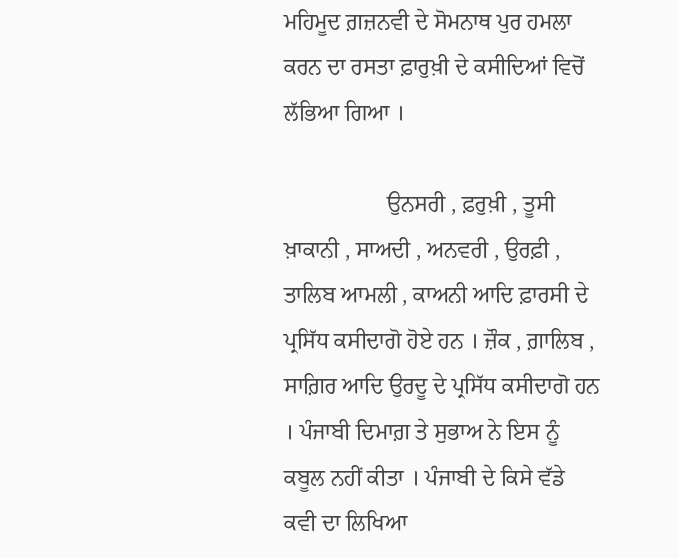ਮਹਿਮੂਦ ਗ਼ਜ਼ਨਵੀ ਦੇ ਸੋਮਨਾਥ ਪੁਰ ਹਮਲਾ ਕਰਨ ਦਾ ਰਸਤਾ ਫ਼ਾਰੁਖ਼ੀ ਦੇ ਕਸੀਦਿਆਂ ਵਿਚੋਂ ਲੱਭਿਆ ਗਿਆ ।

                  ਉਨਸਰੀ , ਫ਼ਰੁਖ਼ੀ , ਤੂਸੀ ਖ਼ਾਕਾਨੀ , ਸਾਅਦੀ , ਅਨਵਰੀ , ਉਰਫ਼ੀ , ਤਾਲਿਬ ਆਮਲੀ , ਕਾਅਨੀ ਆਦਿ ਫ਼ਾਰਸੀ ਦੇ ਪ੍ਰਸਿੱਧ ਕਸੀਦਾਗੋ ਹੋਏ ਹਨ । ਜ਼ੌਕ , ਗ਼ਾਲਿਬ , ਸਾਗ਼ਿਰ ਆਦਿ ਉਰਦੂ ਦੇ ਪ੍ਰਸਿੱਧ ਕਸੀਦਾਗੋ ਹਨ । ਪੰਜਾਬੀ ਦਿਮਾਗ਼ ਤੇ ਸੁਭਾਅ ਨੇ ਇਸ ਨੂੰ ਕਬੂਲ ਨਹੀਂ ਕੀਤਾ । ਪੰਜਾਬੀ ਦੇ ਕਿਸੇ ਵੱਡੇ ਕਵੀ ਦਾ ਲਿਖਿਆ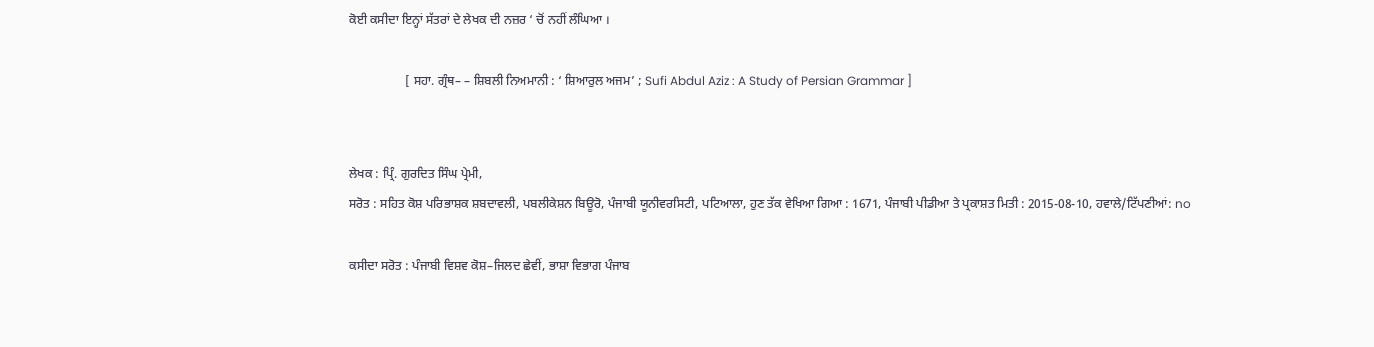ਕੋਈ ਕਸੀਦਾ ਇਨ੍ਹਾਂ ਸੱਤਰਾਂ ਦੇ ਲੇਖਕ ਦੀ ਨਜ਼ਰ ‘ ਚੋਂ ਨਹੀਂ ਲੰਘਿਆ ।

                  [ ਸਹਾ. ਗ੍ਰੰਥ– – ਸ਼ਿਬਲੀ ਨਿਅਮਾਨੀ : ‘ ਸ਼ਿਆਰੁਲ ਅਜਮ’ ; Sufi Abdul Aziz : A Study of Persian Grammar ]


ਲੇਖਕ : ਪ੍ਰਿੰ. ਗੁਰਦਿਤ ਸਿੰਘ ਪ੍ਰੇਮੀ,
ਸਰੋਤ : ਸਹਿਤ ਕੋਸ਼ ਪਰਿਭਾਸ਼ਕ ਸ਼ਬਦਾਵਲੀ, ਪਬਲੀਕੇਸ਼ਨ ਬਿਊਰੋ, ਪੰਜਾਬੀ ਯੂਨੀਵਰਸਿਟੀ, ਪਟਿਆਲਾ, ਹੁਣ ਤੱਕ ਵੇਖਿਆ ਗਿਆ : 1671, ਪੰਜਾਬੀ ਪੀਡੀਆ ਤੇ ਪ੍ਰਕਾਸ਼ਤ ਮਿਤੀ : 2015-08-10, ਹਵਾਲੇ/ਟਿੱਪਣੀਆਂ: no

ਕਸੀਦਾ ਸਰੋਤ : ਪੰਜਾਬੀ ਵਿਸ਼ਵ ਕੋਸ਼–ਜਿਲਦ ਛੇਵੀਂ, ਭਾਸ਼ਾ ਵਿਭਾਗ ਪੰਜਾਬ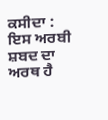ਕਸੀਦਾ : ਇਸ ਅਰਬੀ ਸ਼ਬਦ ਦਾ ਅਰਥ ਹੈ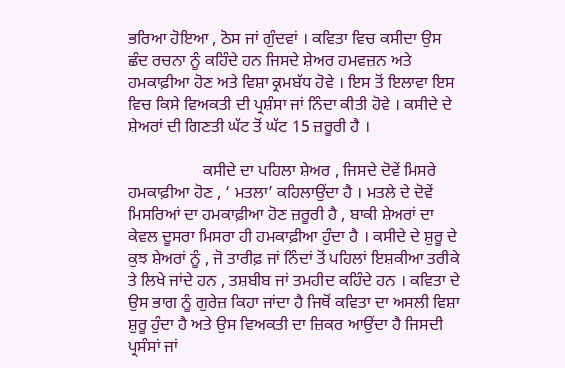ਭਰਿਆ ਹੋਇਆ , ਠੋਸ ਜਾਂ ਗੁੰਦਵਾਂ । ਕਵਿਤਾ ਵਿਚ ਕਸੀਦਾ ਉਸ ਛੰਦ ਰਚਨਾ ਨੂੰ ਕਹਿੰਦੇ ਹਨ ਜਿਸਦੇ ਸ਼ੇਅਰ ਹਮਵਜ਼ਨ ਅਤੇ ਹਮਕਾਫ਼ੀਆ ਹੋਣ ਅਤੇ ਵਿਸ਼ਾ ਕ੍ਰਮਬੱਧ ਹੋਵੇ । ਇਸ ਤੋਂ ਇਲਾਵਾ ਇਸ ਵਿਚ ਕਿਸੇ ਵਿਅਕਤੀ ਦੀ ਪ੍ਰਸ਼ੰਸਾ ਜਾਂ ਨਿੰਦਾ ਕੀਤੀ ਹੋਵੇ । ਕਸੀਦੇ ਦੇ ਸ਼ੇਅਰਾਂ ਦੀ ਗਿਣਤੀ ਘੱਟ ਤੋਂ ਘੱਟ 15 ਜ਼ਰੂਰੀ ਹੈ ।

                  ਕਸੀਦੇ ਦਾ ਪਹਿਲਾ ਸ਼ੇਅਰ , ਜਿਸਦੇ ਦੋਵੇਂ ਮਿਸਰੇ ਹਮਕਾਫ਼ੀਆ ਹੋਣ , ‘ ਮਤਲਾ’ ਕਹਿਲਾਉਂਦਾ ਹੈ । ਮਤਲੇ ਦੇ ਦੋਵੇਂ ਮਿਸਰਿਆਂ ਦਾ ਹਮਕਾਫ਼ੀਆ ਹੋਣ ਜ਼ਰੂਰੀ ਹੈ , ਬਾਕੀ ਸ਼ੇਅਰਾਂ ਦਾ ਕੇਵਲ ਦੂਸਰਾ ਮਿਸਰਾ ਹੀ ਹਮਕਾਫ਼ੀਆ ਹੁੰਦਾ ਹੈ । ਕਸੀਦੇ ਦੇ ਸ਼ੁਰੂ ਦੇ ਕੁਝ ਸ਼ੇਅਰਾਂ ਨੂੰ , ਜੋ ਤਾਰੀਫ਼ ਜਾਂ ਨਿੰਦਾਂ ਤੋਂ ਪਹਿਲਾਂ ਇਸ਼ਕੀਆ ਤਰੀਕੇ ਤੇ ਲਿਖੇ ਜਾਂਦੇ ਹਨ , ਤਸ਼ਬੀਬ ਜਾਂ ਤਮਹੀਦ ਕਹਿੰਦੇ ਹਨ । ਕਵਿਤਾ ਦੇ ਉਸ ਭਾਗ ਨੂੰ ਗੁਰੇਜ਼ ਕਿਹਾ ਜਾਂਦਾ ਹੈ ਜਿਥੋਂ ਕਵਿਤਾ ਦਾ ਅਸਲੀ ਵਿਸ਼ਾ ਸ਼ੁਰੂ ਹੁੰਦਾ ਹੈ ਅਤੇ ਉਸ ਵਿਅਕਤੀ ਦਾ ਜ਼ਿਕਰ ਆਉਂਦਾ ਹੈ ਜਿਸਦੀ ਪ੍ਰਸੰਸਾਂ ਜਾਂ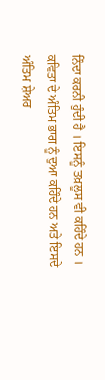ਨਿੰਦਾ ਕਰਨੀ ਹੁੰਦੀ ਹੈ । ਇਸਨੂੰ ਤਖ਼ਲੂਸ ਵੀ ਕਹਿੰਦੇ ਹਨ । ਕਵਿਤਾ ਦੇ ਅੰਤਿਮ ਭਾਗ ਨੂੰ ਦੁਆ ਕਹਿੰਦੇ ਹਨ ਅਤੇ ਇਸਦੇ ਅੰਤਿਮ ਸ਼ੇਅਰ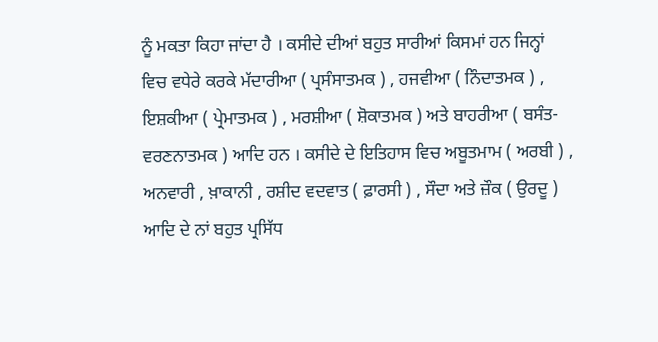ਨੂੰ ਮਕਤਾ ਕਿਹਾ ਜਾਂਦਾ ਹੈ । ਕਸੀਦੇ ਦੀਆਂ ਬਹੁਤ ਸਾਰੀਆਂ ਕਿਸਮਾਂ ਹਨ ਜਿਨ੍ਹਾਂ ਵਿਚ ਵਧੇਰੇ ਕਰਕੇ ਮੱਦਾਰੀਆ ( ਪ੍ਰਸੰਸਾਤਮਕ ) , ਹਜਵੀਆ ( ਨਿੰਦਾਤਮਕ ) , ਇਸ਼ਕੀਆ ( ਪ੍ਰੇਮਾਤਮਕ ) , ਮਰਸ਼ੀਆ ( ਸ਼ੋਕਾਤਮਕ ) ਅਤੇ ਬਾਹਰੀਆ ( ਬਸੰਤ-ਵਰਣਨਾਤਮਕ ) ਆਦਿ ਹਨ । ਕਸੀਦੇ ਦੇ ਇਤਿਹਾਸ ਵਿਚ ਅਬੂਤਮਾਮ ( ਅਰਬੀ ) , ਅਨਵਾਰੀ , ਖ਼ਾਕਾਨੀ , ਰਸ਼ੀਦ ਵਦਵਾਤ ( ਫ਼ਾਰਸੀ ) , ਸੌਦਾ ਅਤੇ ਜ਼ੌਕ ( ਉਰਦੂ ) ਆਦਿ ਦੇ ਨਾਂ ਬਹੁਤ ਪ੍ਰਸਿੱਧ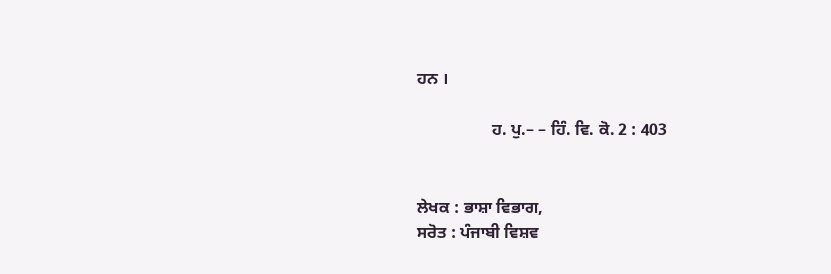ਹਨ ।

                  ਹ. ਪੁ.– – ਹਿੰ. ਵਿ. ਕੋ. 2 : 403


ਲੇਖਕ : ਭਾਸ਼ਾ ਵਿਭਾਗ,
ਸਰੋਤ : ਪੰਜਾਬੀ ਵਿਸ਼ਵ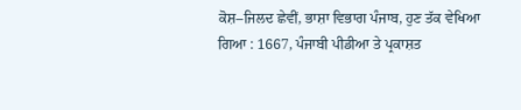ਕੋਸ਼–ਜਿਲਦ ਛੇਵੀਂ, ਭਾਸ਼ਾ ਵਿਭਾਗ ਪੰਜਾਬ, ਹੁਣ ਤੱਕ ਵੇਖਿਆ ਗਿਆ : 1667, ਪੰਜਾਬੀ ਪੀਡੀਆ ਤੇ ਪ੍ਰਕਾਸ਼ਤ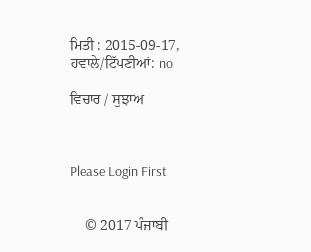ਮਿਤੀ : 2015-09-17, ਹਵਾਲੇ/ਟਿੱਪਣੀਆਂ: no

ਵਿਚਾਰ / ਸੁਝਾਅ



Please Login First


    © 2017 ਪੰਜਾਬੀ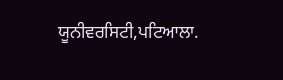ਯੂਨੀਵਰਸਿਟੀ,ਪਟਿਆਲਾ.